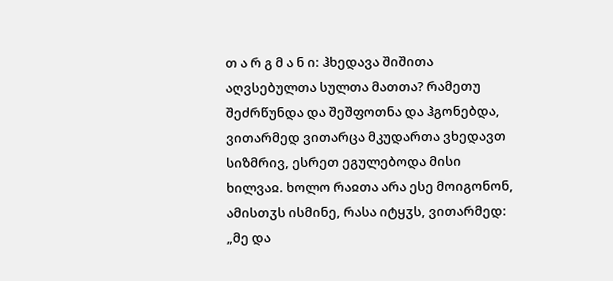თ ა რ გ მ ა ნ ი: ჰხედავა შიშითა აღვსებულთა სულთა მათთა? რამეთუ შეძრწუნდა და შეშფოთნა და ჰგონებდა, ვითარმედ ვითარცა მკუდართა ვხედავთ სიზმრივ, ესრეთ ეგულებოდა მისი ხილვაჲ. ხოლო რაჲთა არა ესე მოიგონონ, ამისთჳს ისმინე, რასა იტყჳს, ვითარმედ: „მე და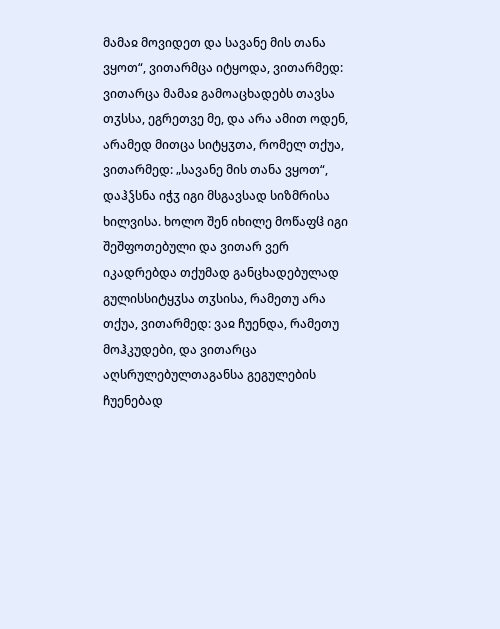მამაჲ მოვიდეთ და სავანე მის თანა ვყოთ“, ვითარმცა იტყოდა, ვითარმედ: ვითარცა მამაჲ გამოაცხადებს თავსა თჳსსა, ეგრეთვე მე, და არა ამით ოდენ, არამედ მითცა სიტყჳთა, რომელ თქუა, ვითარმედ: „სავანე მის თანა ვყოთ“, დაჰჴსნა იჭჳ იგი მსგავსად სიზმრისა ხილვისა. ხოლო შენ იხილე მოწაფჱ იგი შეშფოთებული და ვითარ ვერ იკადრებდა თქუმად განცხადებულად გულისსიტყჳსა თჳსისა, რამეთუ არა თქუა, ვითარმედ: ვაჲ ჩუენდა, რამეთუ მოჰკუდები, და ვითარცა აღსრულებულთაგანსა გეგულების ჩუენებად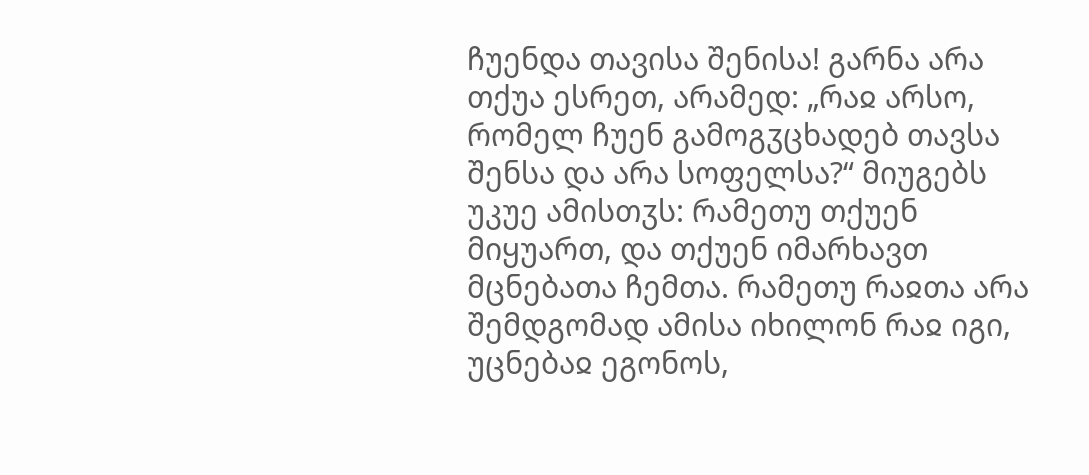ჩუენდა თავისა შენისა! გარნა არა თქუა ესრეთ, არამედ: „რაჲ არსო, რომელ ჩუენ გამოგჳცხადებ თავსა შენსა და არა სოფელსა?“ მიუგებს უკუე ამისთჳს: რამეთუ თქუენ მიყუართ, და თქუენ იმარხავთ მცნებათა ჩემთა. რამეთუ რაჲთა არა შემდგომად ამისა იხილონ რაჲ იგი, უცნებაჲ ეგონოს,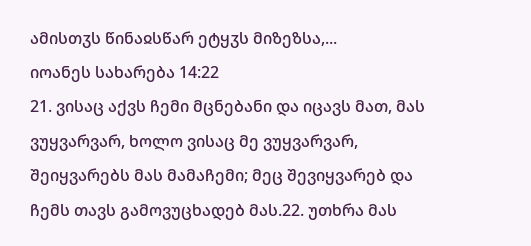ამისთჳს წინაჲსწარ ეტყჳს მიზეზსა,...
იოანეს სახარება 14:22
21. ვისაც აქვს ჩემი მცნებანი და იცავს მათ, მას ვუყვარვარ, ხოლო ვისაც მე ვუყვარვარ, შეიყვარებს მას მამაჩემი; მეც შევიყვარებ და ჩემს თავს გამოვუცხადებ მას.22. უთხრა მას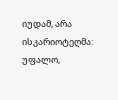იუდამ, არა ისკარიოტეღმა: უფალო,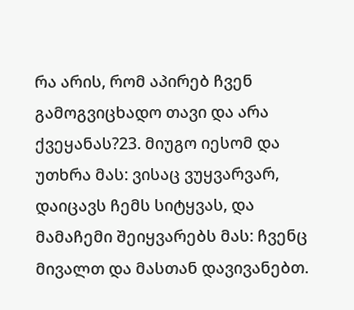რა არის, რომ აპირებ ჩვენ გამოგვიცხადო თავი და არა ქვეყანას?23. მიუგო იესომ და უთხრა მას: ვისაც ვუყვარვარ, დაიცავს ჩემს სიტყვას, და მამაჩემი შეიყვარებს მას: ჩვენც მივალთ და მასთან დავივანებთ.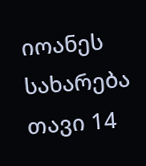იოანეს სახარება თავი 14